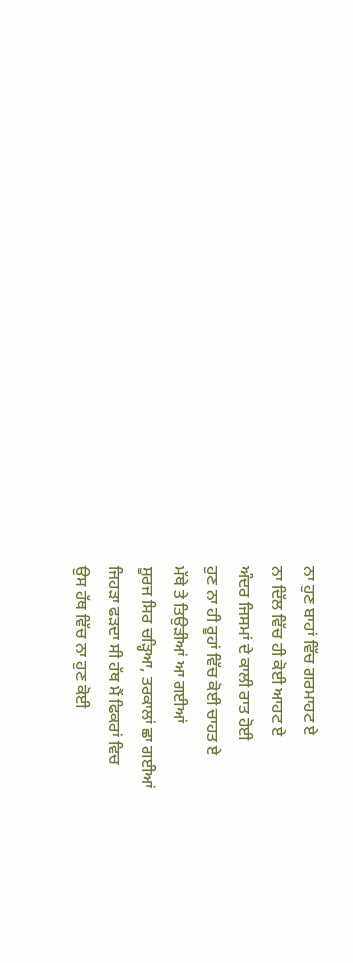ਨਾ ਹੁਣ ਬਾਹਾਂ ਵਿੱਚ ਗਰਮਾਹਟ ਏ
ਨਾ ਦਿੱਲ ਵਿੱਚ ਹੀ ਕੋਈ ਆਹਟ ਏ
ਅੰਦਰ ਜਿਸਮਾਂ ਦੇ ਕਾਲੀ ਰਾਤ ਹੋਈ
ਹੁਣ ਨਾ ਹੀ ਰੂਹਾਂ ਵਿੱਚ ਕੋਈ ਚਾਹਤ ਏ
ਮੱਥੇ ਤੇ ਤਿਉੜੀਆਂ ਆ ਗਈਆਂ
ਸੂਰਜ ਸਿਰ ਚੜ੍ਹਿਆ, ਤਰਕਾਲਾਂ ਛਾ ਗਈਆਂ
ਜਿਹੜਾ ਫੜਦਾ ਸੀ ਹੱਥ ਮੈਂ ਫਿਕਰਾਂ ਵਿਚ
ਉਸ ਹੱਥ ਵਿੱਚ ਨਾ ਹੁਣ ਕੋਈ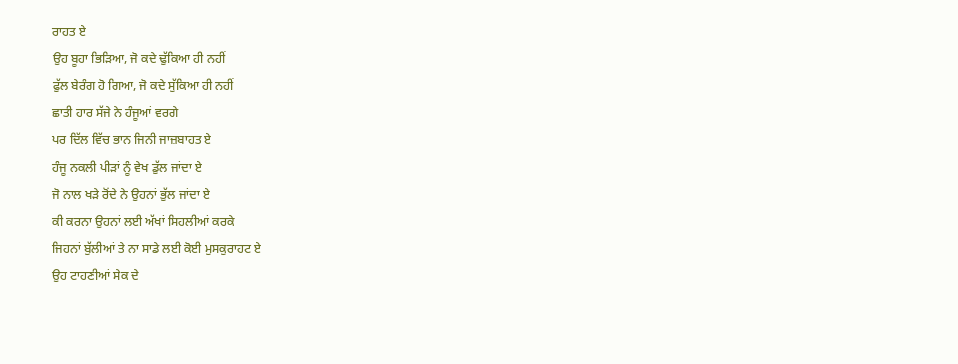ਰਾਹਤ ਏ
ਉਹ ਬੂਹਾ ਭਿੜਿਆ, ਜੋ ਕਦੇ ਢੁੱਕਿਆ ਹੀ ਨਹੀਂ
ਫੁੱਲ ਬੇਰੰਗ ਹੋ ਗਿਆ, ਜੋ ਕਦੇ ਸੁੱਕਿਆ ਹੀ ਨਹੀਂ
ਛਾਤੀ ਹਾਰ ਸੱਜੇ ਨੇ ਹੰਜੂਆਂ ਵਰਗੇ
ਪਰ ਦਿੱਲ ਵਿੱਚ ਭਾਨ ਜਿਨੀ ਜਾਜ਼ਬਾਹਤ ਏ
ਹੰਜੂ ਨਕਲੀ ਪੀੜਾਂ ਨੂੰ ਵੇਖ ਡੁੱਲ ਜਾਂਦਾ ਏ
ਜੋ ਨਾਲ ਖੜੇ ਰੋਂਦੇ ਨੇ ਉਹਨਾਂ ਭੁੱਲ ਜਾਂਦਾ ਏ
ਕੀ ਕਰਨਾ ਉਹਨਾਂ ਲਈ ਅੱਖਾਂ ਸਿਹਲੀਆਂ ਕਰਕੇ
ਜਿਹਨਾਂ ਬੁੱਲੀਆਂ ਤੇ ਨਾ ਸਾਡੇ ਲਈ ਕੋਈ ਮੁਸਕੁਰਾਹਟ ਏ
ਉਹ ਟਾਹਣੀਆਂ ਸੇਕ ਦੇ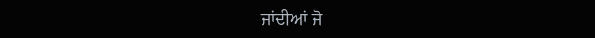ਜਾਂਦੀਆਂ ਜੋ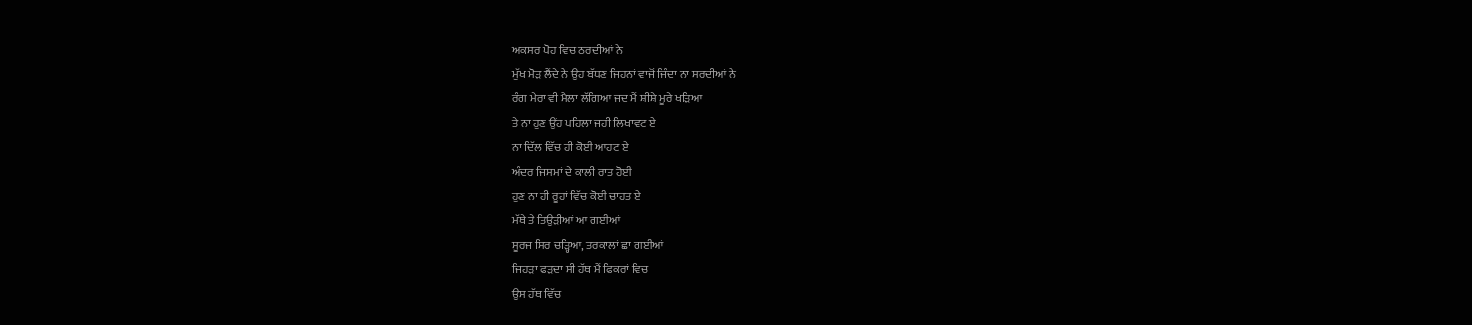ਅਕਸਰ ਪੋਹ ਵਿਚ ਠਰਦੀਆਂ ਨੇ
ਮੁੱਖ ਮੋੜ ਲੈਂਦੇ ਨੇ ਉਹ ਬੱਧਣ ਜਿਹਨਾਂ ਵਾਜੋਂ ਜਿੰਦਾ ਨਾ ਸਰਦੀਆਂ ਨੇ
ਰੰਗ ਮੇਰਾ ਵੀ ਮੈਲਾ ਲੱਗਿਆ ਜਦ ਮੈਂ ਸ਼ੀਸ਼ੇ ਮੂਰੇ ਖੜਿਆ
ਤੇ ਨਾ ਹੁਣ ਉਂਹ ਪਹਿਲਾ ਜਹੀ ਲਿਖਾਵਟ ਏ
ਨਾ ਦਿੱਲ ਵਿੱਚ ਹੀ ਕੋਈ ਆਹਟ ਏ
ਅੰਦਰ ਜਿਸਮਾਂ ਦੇ ਕਾਲੀ ਰਾਤ ਹੋਈ
ਹੁਣ ਨਾ ਹੀ ਰੂਹਾਂ ਵਿੱਚ ਕੋਈ ਚਾਹਤ ਏ
ਮੱਥੇ ਤੇ ਤਿਉੜੀਆਂ ਆ ਗਈਆਂ
ਸੂਰਜ ਸਿਰ ਚੜ੍ਹਿਆ, ਤਰਕਾਲਾਂ ਛਾ ਗਈਆਂ
ਜਿਹੜਾ ਫੜਦਾ ਸੀ ਹੱਥ ਮੈਂ ਫਿਕਰਾਂ ਵਿਚ
ਉਸ ਹੱਥ ਵਿੱਚ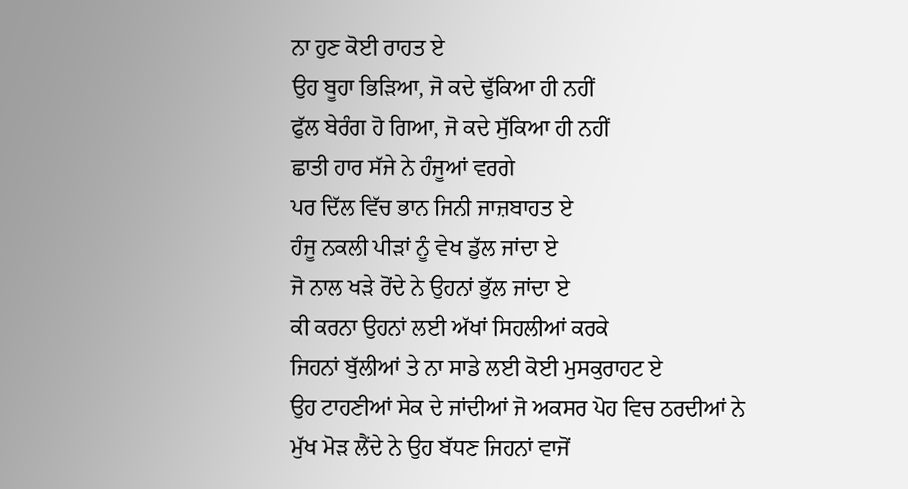ਨਾ ਹੁਣ ਕੋਈ ਰਾਹਤ ਏ
ਉਹ ਬੂਹਾ ਭਿੜਿਆ, ਜੋ ਕਦੇ ਢੁੱਕਿਆ ਹੀ ਨਹੀਂ
ਫੁੱਲ ਬੇਰੰਗ ਹੋ ਗਿਆ, ਜੋ ਕਦੇ ਸੁੱਕਿਆ ਹੀ ਨਹੀਂ
ਛਾਤੀ ਹਾਰ ਸੱਜੇ ਨੇ ਹੰਜੂਆਂ ਵਰਗੇ
ਪਰ ਦਿੱਲ ਵਿੱਚ ਭਾਨ ਜਿਨੀ ਜਾਜ਼ਬਾਹਤ ਏ
ਹੰਜੂ ਨਕਲੀ ਪੀੜਾਂ ਨੂੰ ਵੇਖ ਡੁੱਲ ਜਾਂਦਾ ਏ
ਜੋ ਨਾਲ ਖੜੇ ਰੋਂਦੇ ਨੇ ਉਹਨਾਂ ਭੁੱਲ ਜਾਂਦਾ ਏ
ਕੀ ਕਰਨਾ ਉਹਨਾਂ ਲਈ ਅੱਖਾਂ ਸਿਹਲੀਆਂ ਕਰਕੇ
ਜਿਹਨਾਂ ਬੁੱਲੀਆਂ ਤੇ ਨਾ ਸਾਡੇ ਲਈ ਕੋਈ ਮੁਸਕੁਰਾਹਟ ਏ
ਉਹ ਟਾਹਣੀਆਂ ਸੇਕ ਦੇ ਜਾਂਦੀਆਂ ਜੋ ਅਕਸਰ ਪੋਹ ਵਿਚ ਠਰਦੀਆਂ ਨੇ
ਮੁੱਖ ਮੋੜ ਲੈਂਦੇ ਨੇ ਉਹ ਬੱਧਣ ਜਿਹਨਾਂ ਵਾਜੋਂ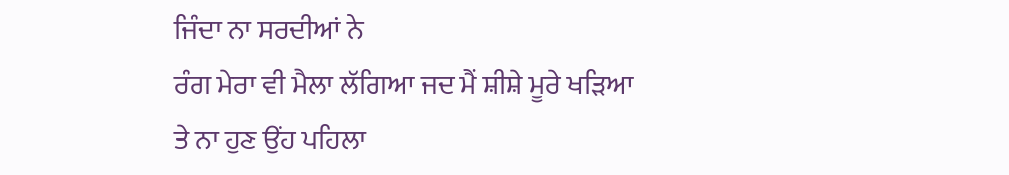ਜਿੰਦਾ ਨਾ ਸਰਦੀਆਂ ਨੇ
ਰੰਗ ਮੇਰਾ ਵੀ ਮੈਲਾ ਲੱਗਿਆ ਜਦ ਮੈਂ ਸ਼ੀਸ਼ੇ ਮੂਰੇ ਖੜਿਆ
ਤੇ ਨਾ ਹੁਣ ਉਂਹ ਪਹਿਲਾ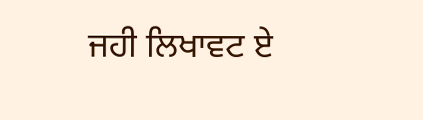ਜਹੀ ਲਿਖਾਵਟ ਏ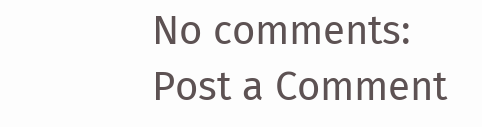No comments:
Post a Comment